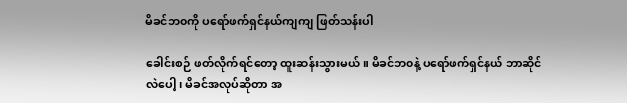မိခင်ဘ၀ကို ပရော်ဖက်ရှင်နယ်ကျကျ ဖြတ်သန်းပါ

ခေါင်းစဉ် ဖတ်လိုက်ရင်တော့ ထူးဆန်းသွားမယ်။ မိခင်ဘ၀နဲ့ ပရော်ဖက်ရှင်နယ် ဘာဆိုင်လဲပေါ့၊ မိခင်အလုပ်ဆိုတာ အ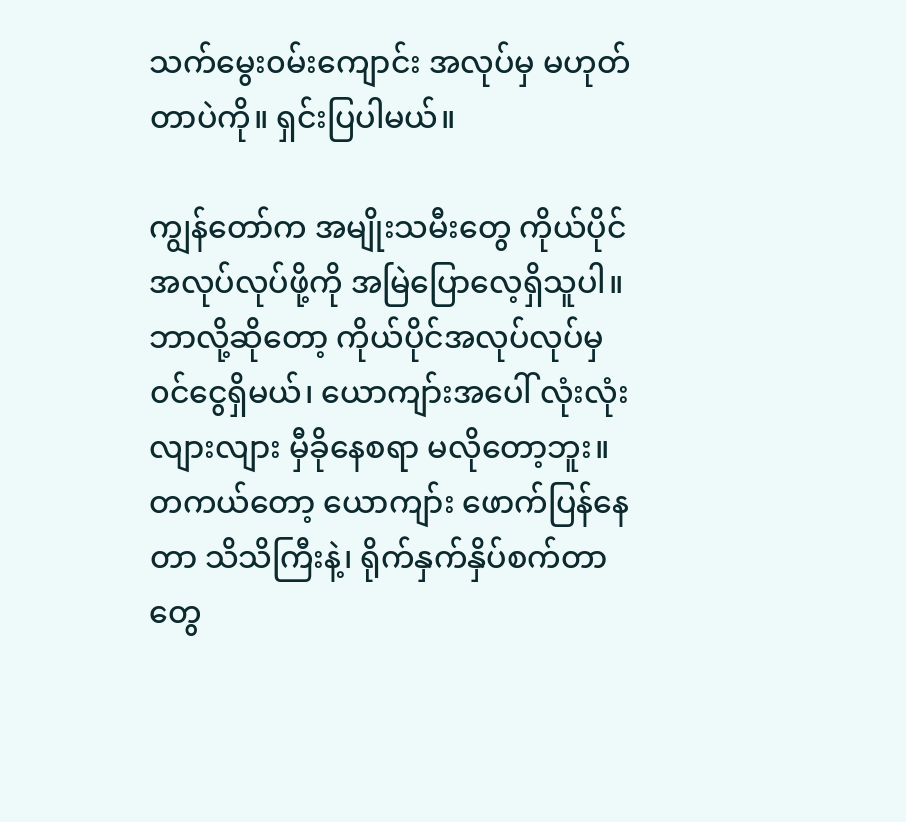သက်မွေး၀မ်းကျောင်း အလုပ်မှ မဟုတ်တာပဲကို။ ရှင်းပြပါမယ်။

ကျွန်တော်က အမျိုးသမီးတွေ ကိုယ်ပိုင်အလုပ်လုပ်ဖို့ကို အမြဲပြောလေ့ရှိသူပါ။ ဘာလို့ဆိုတော့ ကိုယ်ပိုင်အလုပ်လုပ်မှ ၀င်ငွေရှိမယ်၊ ယောကျာ်းအပေါ် လုံးလုံးလျားလျား မှီခိုနေစရာ မလိုတော့ဘူး။ တကယ်တော့ ယောကျာ်း ဖောက်ပြန်နေတာ သိသိကြီးနဲ့၊ ရိုက်နှက်နှိပ်စက်တာတွေ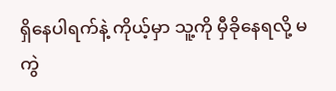ရှိနေပါရက်နဲ့ ကိုယ့်မှာ သူ့ကို မှီခိုနေရလို့ မကွဲ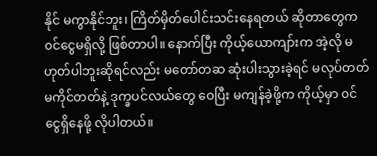နိုင် မကွာနိုင်ဘူး၊ ကြိတ်မှိတ်ပေါင်းသင်းနေရတယ် ဆိုတာတွေက ၀င်ငွေမရှိလို့ ဖြစ်တာပါ။ နောက်ပြီး ကိုယ့်ယောကျာ်းက အဲ့လို မဟုတ်ပါဘူးဆိုရင်လည်း မတော်တဆ ဆုံးပါးသွားခဲ့ရင် မလုပ်တတ် မကိုင်တတ်နဲ့ ဒုက္ခပင်လယ်တွေ ဝေပြီး မကျန်ခဲ့ဖို့က ကိုယ့်မှာ ၀င်ငွေရှိနေဖို့ လိုပါတယ်။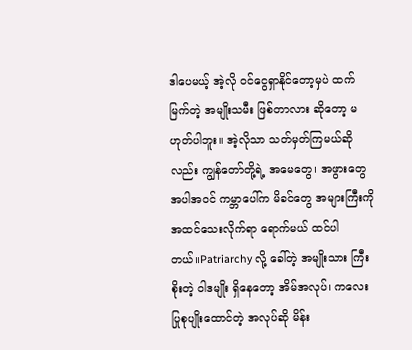ဒါပေမယ့် အဲ့လို ၀င်ငွေရှာနိုင်တော့မှပဲ ထက်မြက်တဲ့ အမျိုးသမီး ဖြစ်တာလား ဆိုတော့ မဟုတ်ပါဘူး။ အဲ့လိုသာ သတ်မှတ်ကြမယ်ဆိုလည်း ကျွန်တော်တို့ရဲ့ အမေတွေ၊ အဖွားတွေ အပါအ၀င် ကမ္ဘာပေါ်က မိခင်တွေ အများကြီးကို အထင်သေးလိုက်ရာ ရောက်မယ် ထင်ပါတယ်။Patriarchy လို့ ခေါ်တဲ့ အမျိုးသား ကြီးစိုးတဲ့ ဝါဒမျိုး ရှိနေတော့ အိမ်အလုပ်၊ ကလေးပြုစုပျိုးထောင်တဲ့ အလုပ်ဆို မိန်း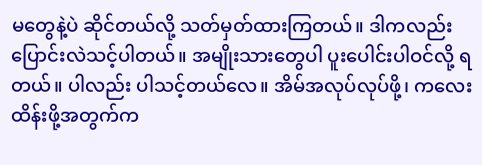မတွေနဲ့ပဲ ဆိုင်တယ်လို့ သတ်မှတ်ထားကြတယ်။ ဒါကလည်း ပြောင်းလဲသင့်ပါတယ်။ အမျိုးသားတွေပါ ပူးပေါင်းပါဝင်လို့ ရတယ်။ ပါလည်း ပါသင့်တယ်လေ။ အိမ်အလုပ်လုပ်ဖို့၊ ကလေးထိန်းဖို့အတွက်က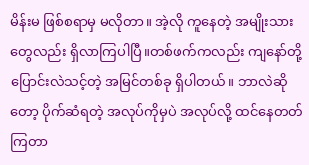မိန်းမ ဖြစ်စရာမှ မလိုတာ။ အဲ့လို ကူနေတဲ့ အမျိုးသားတွေလည်း ရှိလာကြပါပြီ။တစ်ဖက်ကလည်း ကျနော်တို့ ပြောင်းလဲသင့်တဲ့ အမြင်တစ်ခု ရှိပါတယ်။ ဘာလဲဆိုတော့ ပိုက်ဆံရတဲ့ အလုပ်ကိုမှပဲ အလုပ်လို့ ထင်နေတတ်ကြတာ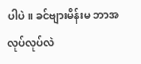ပါပဲ။ ခင်ဗျားမိန်းမ ဘာအလုပ်လုပ်လဲ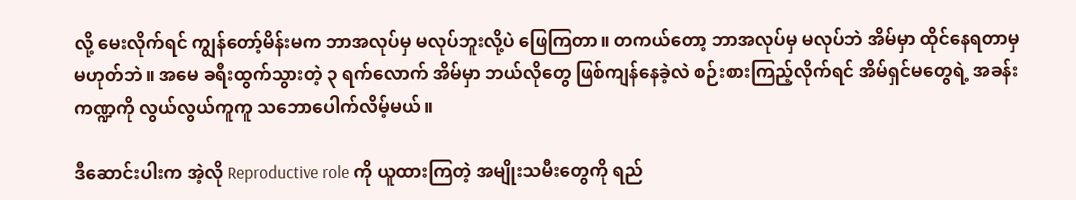လို့ မေးလိုက်ရင် ကျွန်တော့်မိန်းမက ဘာအလုပ်မှ မလုပ်ဘူးလို့ပဲ ဖြေကြတာ။ တကယ်တော့ ဘာအလုပ်မှ မလုပ်ဘဲ အိမ်မှာ ထိုင်နေရတာမှ မဟုတ်ဘဲ။ အမေ ခရီးထွက်သွားတဲ့ ၃ ရက်လောက် အိမ်မှာ ဘယ်လိုတွေ ဖြစ်ကျန်နေခဲ့လဲ စဉ်းစားကြည့်လိုက်ရင် အိမ်ရှင်မတွေရဲ့ အခန်းကဏ္ဍကို လွယ်လွယ်ကူကူ သဘောပေါက်လိမ့်မယ်။

ဒီဆောင်းပါးက အဲ့လို Reproductive role ကို ယူထားကြတဲ့ အမျိုးသမီးတွေကို ရည်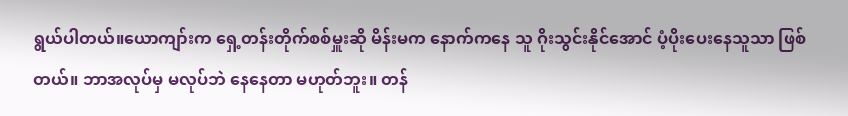ရွယ်ပါတယ်။ယောကျာ်းက ရှေ့တန်းတိုက်စစ်မှူးဆို မိန်းမက နောက်ကနေ သူ ဂိုးသွင်းနိုင်အောင် ပံ့ပိုးပေးနေသူသာ ဖြစ်တယ်။ ဘာအလုပ်မှ မလုပ်ဘဲ နေနေတာ မဟုတ်ဘူး။ တန်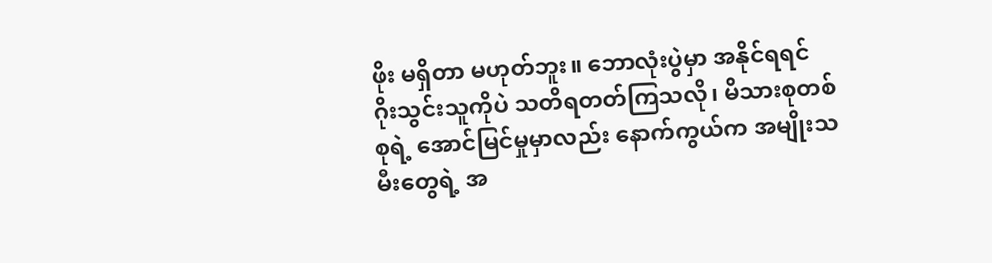ဖိုး မရှိတာ မဟုတ်ဘူး။ ဘောလုံးပွဲမှာ အနိုင်ရရင် ဂိုးသွင်းသူကိုပဲ သတိရတတ်ကြသလို၊ မိသားစုတစ်စုရဲ့ အောင်မြင်မှုမှာလည်း နောက်ကွယ်က အမျိုးသမီးတွေရဲ့ အ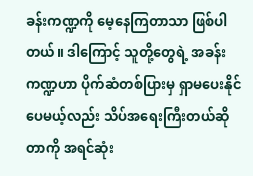ခန်းကဏ္ဍကို မေ့နေကြတာသာ ဖြစ်ပါတယ်။ ဒါကြောင့် သူတို့တွေရဲ့ အခန်းကဏ္ဍဟာ ပိုက်ဆံတစ်ပြားမှ ရှာမပေးနိုင်ပေမယ့်လည်း သိပ်အရေးကြီးတယ်ဆိုတာကို အရင်ဆုံး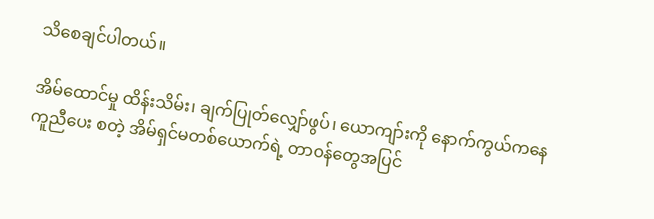သိစေချင်ပါတယ်။

အိမ်ထောင်မှု ထိန်းသိမ်း၊ ချက်ပြုတ်လျှော်ဖွပ်၊ ယောကျာ်းကို နောက်ကွယ်ကနေ ကူညီပေး စတဲ့ အိမ်ရှင်မတစ်ယောက်ရဲ့ တာ၀န်တွေအပြင်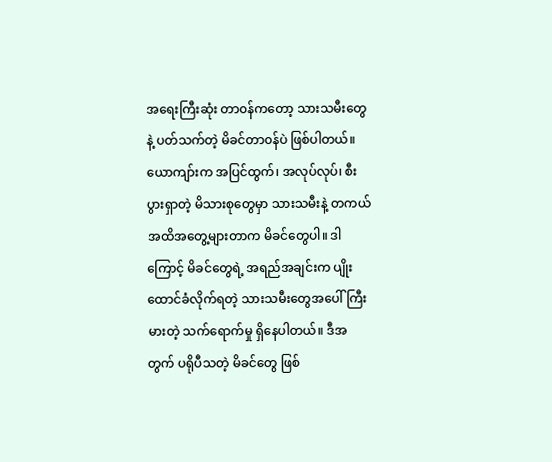အရေးကြီးဆုံး တာ၀န်ကတော့ သားသမီးတွေနဲ့ ပတ်သက်တဲ့ မိခင်တာ၀န်ပဲ ဖြစ်ပါတယ်။ ယောကျာ်းက အပြင်ထွက်၊ အလုပ်လုပ်၊ စီးပွားရှာတဲ့ မိသားစုတွေမှာ သားသမီးနဲ့ တကယ်အထိအတွေ့များတာက မိခင်တွေပါ။ ဒါကြောင့် မိခင်တွေရဲ့ အရည်အချင်းက ပျိုးထောင်ခံလိုက်ရတဲ့ သားသမီးတွေအပေါ် ကြီးမားတဲ့ သက်ရောက်မှု ရှိနေပါတယ်။ ဒီအတွက် ပရိုပီသတဲ့ မိခင်တွေ ဖြစ်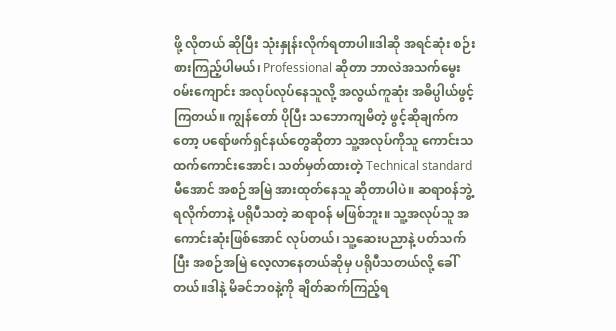ဖို့ လိုတယ် ဆိုပြီး သုံးနှုန်းလိုက်ရတာပါ။ဒါဆို အရင်ဆုံး စဉ်းစားကြည့်ပါမယ်၊ Professional ဆိုတာ ဘာလဲအသက်မွေး၀မ်းကျောင်း အလုပ်လုပ်နေသူလို့ အလွယ်ကူဆုံး အဓိပ္ပါယ်ဖွင့်ကြတယ်။ ကျွန်တော် ပိုပြီး သဘောကျမိတဲ့ ဖွင့်ဆိုချက်ကတော့ ပရော်ဖက်ရှင်နယ်တွေဆိုတာ သူ့အလုပ်ကိုသူ ကောင်းသထက်ကောင်းအောင်၊ သတ်မှတ်ထားတဲ့ Technical standard မီအောင် အစဉ်အမြဲ အားထုတ်နေသူ ဆိုတာပါပဲ။ ဆရာ၀န်ဘွဲ့ ရလိုက်တာနဲ့ ပရိုပီသတဲ့ ဆရာ၀န် မဖြစ်ဘူး။ သူ့အလုပ်သူ အကောင်းဆုံးဖြစ်အောင် လုပ်တယ်၊ သူ့ဆေးပညာနဲ့ ပတ်သက်ပြီး အစဉ်အမြဲ လေ့လာနေတယ်ဆိုမှ ပရိုပီသတယ်လို့ ခေါ်တယ်။ဒါနဲ့ မိခင်ဘ၀နဲ့ကို ချိတ်ဆက်ကြည့်ရ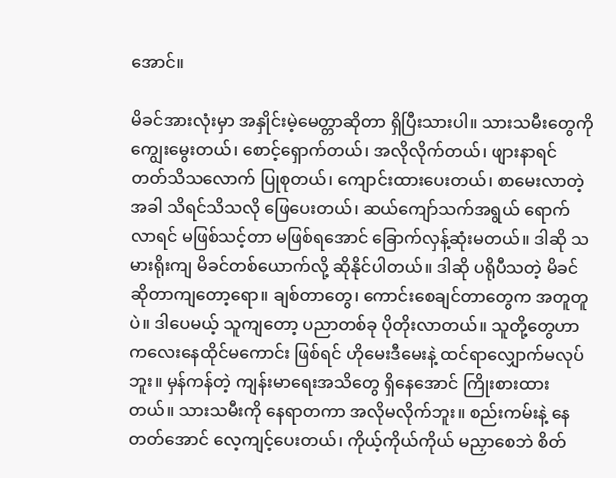အောင်။

မိခင်အားလုံးမှာ အနှိုင်းမဲ့မေတ္တာဆိုတာ ရှိပြီးသားပါ။ သားသမီးတွေကို ကျွေးမွေးတယ်၊ စောင့်ရှောက်တယ်၊ အလိုလိုက်တယ်၊ ဖျားနာရင် တတ်သိသလောက် ပြုစုတယ်၊ ကျောင်းထားပေးတယ်၊ စာမေးလာတဲ့အခါ သိရင်သိသလို ဖြေပေးတယ်၊ ဆယ်ကျော်သက်အရွယ် ရောက်လာရင် မဖြစ်သင့်တာ မဖြစ်ရအောင် ခြောက်လှန့်ဆုံးမတယ်။ ဒါဆို သမားရိုးကျ မိခင်တစ်ယောက်လို့ ဆိုနိုင်ပါတယ်။ ဒါဆို ပရိုပီသတဲ့ မိခင် ဆိုတာကျတော့ရော။ ချစ်တာတွေ၊ ကောင်းစေချင်တာတွေက အတူတူပဲ။ ဒါပေမယ့် သူကျတော့ ပညာတစ်ခု ပိုတိုးလာတယ်။ သူတို့တွေဟာ ကလေးနေထိုင်မကောင်း ဖြစ်ရင် ဟိုမေးဒီမေးနဲ့ ထင်ရာလျှောက်မလုပ်ဘူး။ မှန်ကန်တဲ့ ကျန်းမာရေးအသိတွေ ရှိနေအောင် ကြိုးစားထားတယ်။ သားသမီးကို နေရာတကာ အလိုမလိုက်ဘူး။ စည်းကမ်းနဲ့ နေတတ်အောင် လေ့ကျင့်ပေးတယ်၊ ကိုယ့်ကိုယ်ကိုယ် မညှာစေဘဲ စိတ်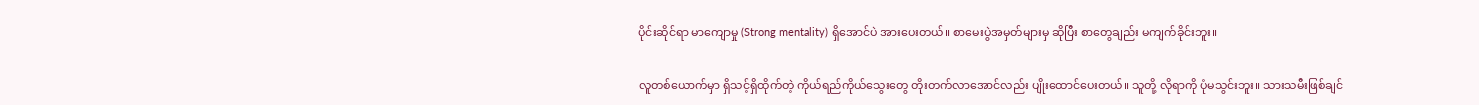ပိုင်းဆိုင်ရာ မာကျောမှု (Strong mentality) ရှိအောင်ပဲ အားပေးတယ်။ စာမေးပွဲအမှတ်များမှ ဆိုပြီး စာတွေချည်း မကျက်ခိုင်းဘူး။

လူတစ်ယောက်မှာ ရှိသင့်ရှိထိုက်တဲ့ ကိုယ်ရည်ကိုယ်သွေးတွေ တိုးတက်လာအောင်လည်း ပျိုးထောင်ပေးတယ်။ သူတို့ လိုရာကို ပုံမသွင်းဘူး။ သားသမီးဖြစ်ချင်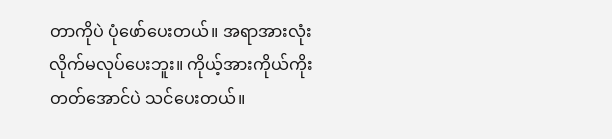တာကိုပဲ ပုံဖော်ပေးတယ်။ အရာအားလုံး လိုက်မလုပ်ပေးဘူး။ ကိုယ့်အားကိုယ်ကိုးတတ်အောင်ပဲ သင်ပေးတယ်။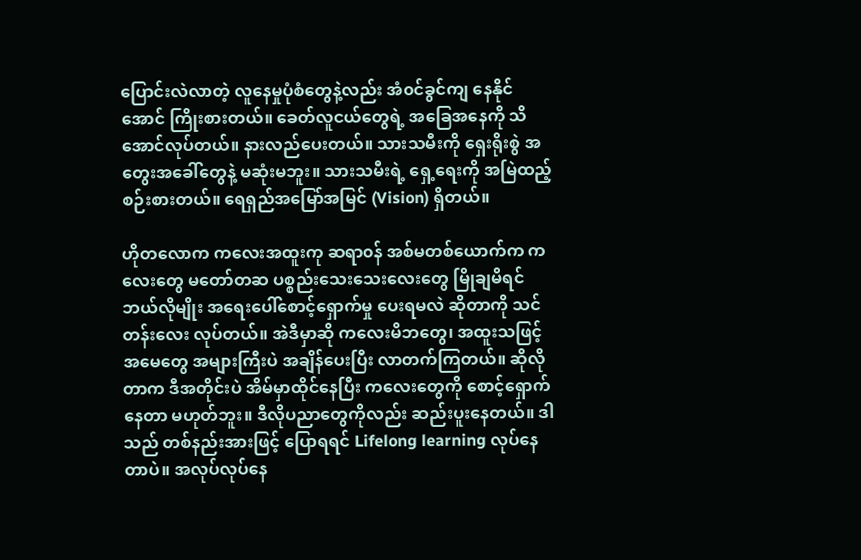ပြောင်းလဲလာတဲ့ လူနေမှုပုံစံတွေနဲ့လည်း အံ၀င်ခွင်ကျ နေနိုင်အောင် ကြိုးစားတယ်။ ခေတ်လူငယ်တွေရဲ့ အခြေအနေကို သိအောင်လုပ်တယ်။ နားလည်ပေးတယ်။ သားသမီးကို ရှေးရိုးစွဲ အတွေးအခေါ်တွေနဲ့ မဆုံးမဘူး။ သားသမီးရဲ့ ရှေ့ရေးကို အမြဲထည့်စဉ်းစားတယ်။ ရေရှည်အမြော်အမြင် (Vision) ရှိတယ်။

ဟိုတလောက ကလေးအထူးကု ဆရာ၀န် အစ်မတစ်ယောက်က ကလေးတွေ မတော်တဆ ပစ္စည်းသေးသေးလေးတွေ မြိုချမိရင် ဘယ်လိုမျိုး အရေးပေါ်စောင့်ရှောက်မှု ပေးရမလဲ ဆိုတာကို သင်တန်းလေး လုပ်တယ်။ အဲဒီမှာဆို ကလေးမိဘတွေ၊ အထူးသဖြင့် အမေတွေ အများကြီးပဲ အချိန်ပေးပြီး လာတက်ကြတယ်။ ဆိုလိုတာက ဒီအတိုင်းပဲ အိမ်မှာထိုင်နေပြီး ကလေးတွေကို စောင့်ရှောက်နေတာ မဟုတ်ဘူး။ ဒီလိုပညာတွေကိုလည်း ဆည်းပူးနေတယ်။ ဒါသည် တစ်နည်းအားဖြင့် ပြောရရင် Lifelong learning လုပ်နေတာပဲ။ အလုပ်လုပ်နေ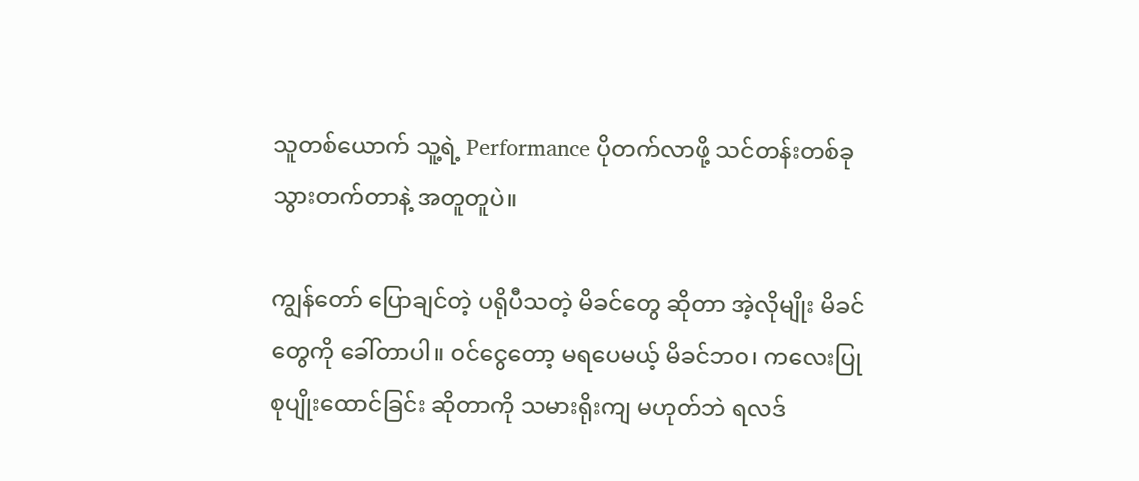သူတစ်ယောက် သူ့ရဲ့ Performance ပိုတက်လာဖို့ သင်တန်းတစ်ခု သွားတက်တာနဲ့ အတူတူပဲ။

ကျွန်တော် ပြောချင်တဲ့ ပရိုပီသတဲ့ မိခင်တွေ ဆိုတာ အဲ့လိုမျိုး မိခင်တွေကို ခေါ်တာပါ။ ၀င်ငွေတော့ မရပေမယ့် မိခင်ဘ၀၊ ကလေးပြုစုပျိုးထောင်ခြင်း ဆိုတာကို သမားရိုးကျ မဟုတ်ဘဲ ရလဒ်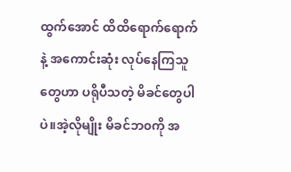ထွက်အောင် ထိထိရောက်ရောက်နဲ့ အကောင်းဆုံး လုပ်နေကြသူတွေဟာ ပရိုပီသတဲ့ မိခင်တွေပါပဲ။အဲ့လိုမျိုး မိခင်ဘ၀ကို အ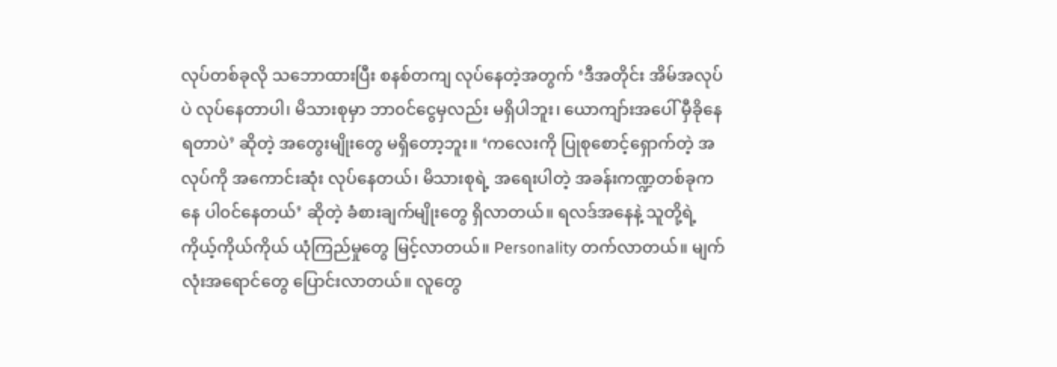လုပ်တစ်ခုလို သဘောထားပြီး စနစ်တကျ လုပ်နေတဲ့အတွက် ‘ဒီအတိုင်း အိမ်အလုပ်ပဲ လုပ်နေတာပါ၊ မိသားစုမှာ ဘာ၀င်ငွေမှလည်း မရှိပါဘူး၊ ယောကျာ်းအပေါ် မှီခိုနေရတာပဲ’ ဆိုတဲ့ အတွေးမျိုးတွေ မရှိတော့ဘူး။ ‘ကလေးကို ပြုစုစောင့်ရှောက်တဲ့ အလုပ်ကို အကောင်းဆုံး လုပ်နေတယ်၊ မိသားစုရဲ့ အရေးပါတဲ့ အခန်းကဏ္ဍတစ်ခုကနေ ပါ၀င်နေတယ်’ ဆိုတဲ့ ခံစားချက်မျိုးတွေ ရှိလာတယ်။ ရလဒ်အနေနဲ့ သူတို့ရဲ့ ကိုယ့်ကိုယ်ကိုယ် ယုံကြည်မှုတွေ မြင့်လာတယ်။ Personality တက်လာတယ်။ မျက်လုံးအရောင်တွေ ပြောင်းလာတယ်။ လူတွေ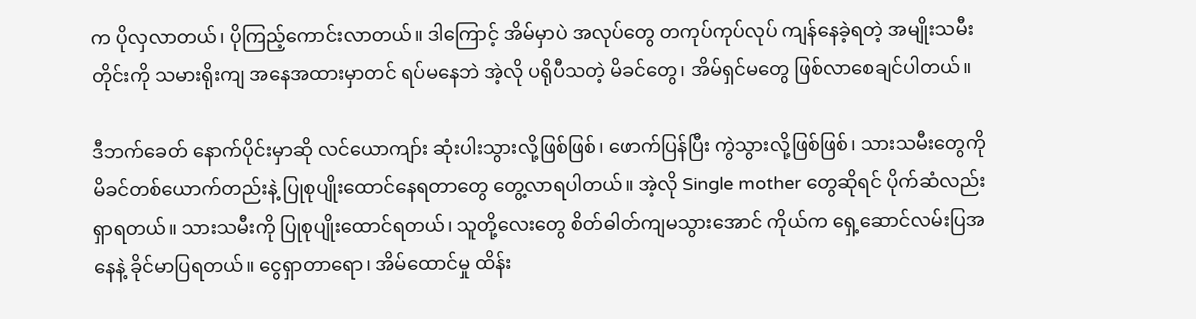က ပိုလှလာတယ်၊ ပိုကြည့်ကောင်းလာတယ်။ ဒါကြောင့် အိမ်မှာပဲ အလုပ်တွေ တကုပ်ကုပ်လုပ် ကျန်နေခဲ့ရတဲ့ အမျိုးသမီးတိုင်းကို သမားရိုးကျ အနေအထားမှာတင် ရပ်မနေဘဲ အဲ့လို ပရိုပီသတဲ့ မိခင်တွေ၊ အိမ်ရှင်မတွေ ဖြစ်လာစေချင်ပါတယ်။

ဒီဘက်ခေတ် နောက်ပိုင်းမှာဆို လင်ယောကျာ်း ဆုံးပါးသွားလို့ဖြစ်ဖြစ်၊ ဖောက်ပြန်ပြီး ကွဲသွားလို့ဖြစ်ဖြစ်၊ သားသမီးတွေကို မိခင်တစ်ယောက်တည်းနဲ့ ပြုစုပျိုးထောင်နေရတာတွေ တွေ့လာရပါတယ်။ အဲ့လို Single mother တွေဆိုရင် ပိုက်ဆံလည်း ရှာရတယ်။ သားသမီးကို ပြုစုပျိုးထောင်ရတယ်၊ သူတို့လေးတွေ စိတ်ဓါတ်ကျမသွားအောင် ကိုယ်က ရှေ့ဆောင်လမ်းပြအနေနဲ့ ခိုင်မာပြရတယ်။ ငွေရှာတာရော၊ အိမ်ထောင်မှု ထိန်း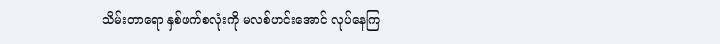သိမ်းတာရော နှစ်ဖက်စလုံးကို မလစ်ဟင်းအောင် လုပ်နေကြ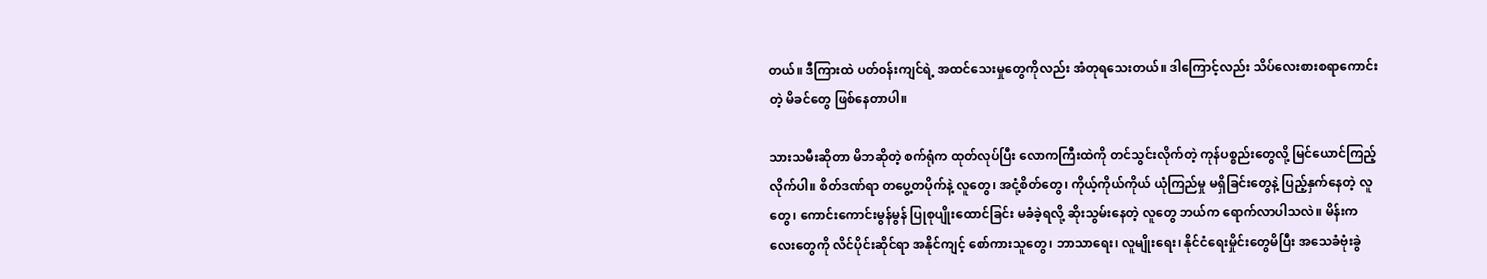တယ်။ ဒီကြားထဲ ပတ်၀န်းကျင်ရဲ့ အထင်သေးမှုတွေကိုလည်း အံတုရသေးတယ်။ ဒါကြောင့်လည်း သိပ်လေးစားစရာကောင်းတဲ့ မိခင်တွေ ဖြစ်နေတာပါ။

သားသမီးဆိုတာ မိဘဆိုတဲ့ စက်ရုံက ထုတ်လုပ်ပြီး လောကကြီးထဲကို တင်သွင်းလိုက်တဲ့ ကုန်ပစ္စည်းတွေလို့ မြင်ယောင်ကြည့်လိုက်ပါ။ စိတ်ဒဏ်ရာ တပွေ့တပိုက်နဲ့ လူတွေ၊ အငုံ့စိတ်တွေ၊ ကိုယ့်ကိုယ်ကိုယ် ယုံကြည်မှု မရှိခြင်းတွေနဲ့ ပြည့်နှက်နေတဲ့ လူတွေ၊ ကောင်းကောင်းမွန်မွန် ပြုစုပျိုးထောင်ခြင်း မခံခဲ့ရလို့ ဆိုးသွမ်းနေတဲ့ လူတွေ ဘယ်က ရောက်လာပါသလဲ။ မိန်းကလေးတွေကို လိင်ပိုင်းဆိုင်ရာ အနိုင်ကျင့် စော်ကားသူတွေ၊ ဘာသာရေး၊ လူမျိုးရေး၊ နိုင်ငံရေးမှိုင်းတွေမိပြီး အသေခံဗုံးခွဲ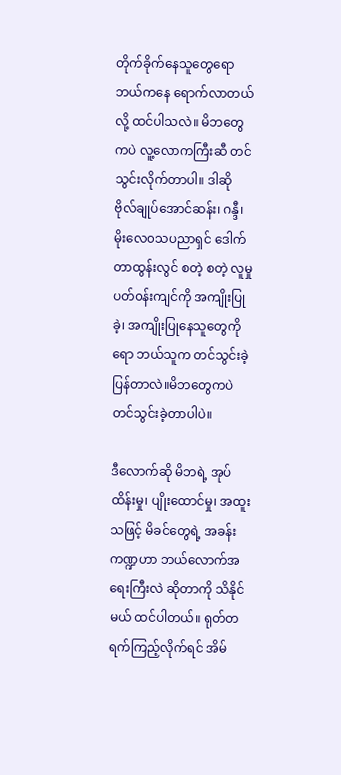တိုက်ခိုက်နေသူတွေရော ဘယ်ကနေ ရောက်လာတယ်လို့ ထင်ပါသလဲ။ မိဘတွေကပဲ လူ့လောကကြီးဆီ တင်သွင်းလိုက်တာပါ။ ဒါဆို ဗိုလ်ချုပ်အောင်ဆန်း၊ ဂန္ဒီ၊ မိုးလေ၀သပညာရှင် ဒေါက်တာထွန်းလွင် စတဲ့ စတဲ့ လူမှုပတ်၀န်းကျင်ကို အကျိုးပြုခဲ့၊ အကျိုးပြုနေသူတွေကိုရော ဘယ်သူက တင်သွင်းခဲ့ပြန်တာလဲ။မိဘတွေကပဲ တင်သွင်းခဲ့တာပါပဲ။

ဒီလောက်ဆို မိဘရဲ့ အုပ်ထိန်းမှု၊ ပျိုးထောင်မှု၊ အထူးသဖြင့် မိခင်တွေရဲ့ အခန်းကဏ္ဍဟာ ဘယ်လောက်အရေးကြီးလဲ ဆိုတာကို သိနိုင်မယ် ထင်ပါတယ်။ ရုတ်တရက်ကြည့်လိုက်ရင် အိမ်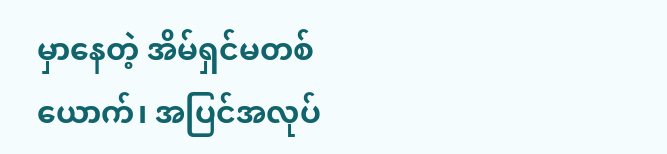မှာနေတဲ့ အိမ်ရှင်မတစ်ယောက်၊ အပြင်အလုပ်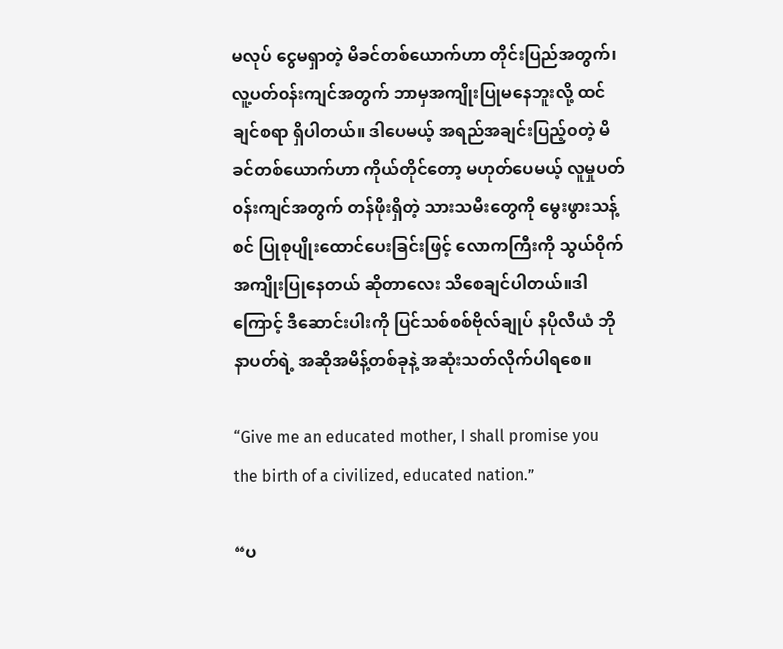မလုပ် ငွေမရှာတဲ့ မိခင်တစ်ယောက်ဟာ တိုင်းပြည်အတွက်၊ လူ့ပတ်၀န်းကျင်အတွက် ဘာမှအကျိုးပြုမနေဘူးလို့ ထင်ချင်စရာ ရှိပါတယ်။ ဒါပေမယ့် အရည်အချင်းပြည့်၀တဲ့ မိခင်တစ်ယောက်ဟာ ကိုယ်တိုင်တော့ မဟုတ်ပေမယ့် လူမှုပတ်၀န်းကျင်အတွက် တန်ဖိုးရှိတဲ့ သားသမီးတွေကို မွေးဖွားသန့်စင် ပြုစုပျိုးထောင်ပေးခြင်းဖြင့် လောကကြီးကို သွယ်ဝိုက်အကျိုးပြုနေတယ် ဆိုတာလေး သိစေချင်ပါတယ်။ဒါကြောင့် ဒီဆောင်းပါးကို ပြင်သစ်စစ်ဗိုလ်ချုပ် နပိုလီယံ ဘိုနာပတ်ရဲ့ အဆိုအမိန့်တစ်ခုနဲ့ အဆုံးသတ်လိုက်ပါရစေ။

“Give me an educated mother, I shall promise you the birth of a civilized, educated nation.”

“ပ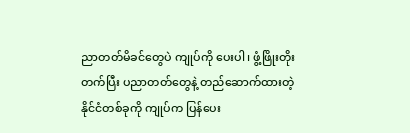ညာတတ်မိခင်တွေပဲ ကျုပ်ကို ပေးပါ၊ ဖွံ့ဖြိုးတိုးတက်ပြီး ပညာတတ်တွေနဲ့ တည်ဆောက်ထားတဲ့ နိုင်ငံတစ်ခုကို ကျုပ်က ပြန်ပေး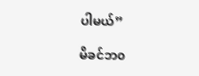ပါမယ်”

မိခင်ဘ၀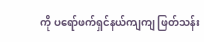ကို ပရော်ဖက်ရှင်နယ်ကျကျ ဖြတ်သန်း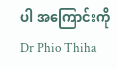ပါ အကြောင်းကို Dr Phio Thiha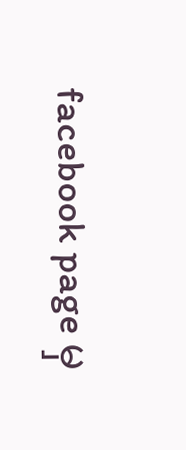facebook page မှ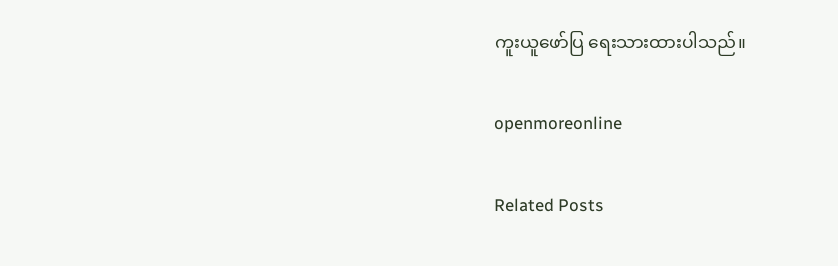ကူးယူဖော်ပြ ရေးသားထားပါသည်။

openmoreonline

Related Posts